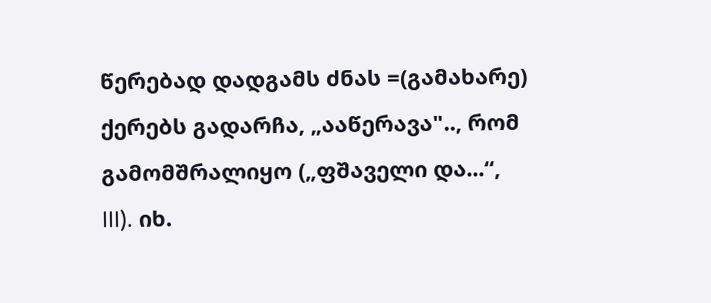წერებად დადგამს ძნას =(გამახარე) ქერებს გადარჩა, „ააწერავა".., რომ გამომშრალიყო („ფშაველი და...“, III). იხ.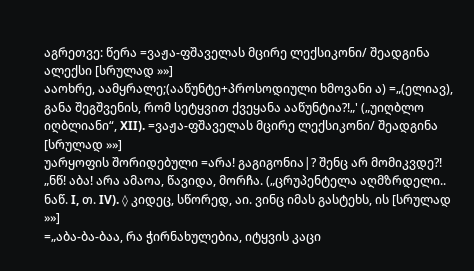აგრეთვე: წერა =ვაჟა-ფშაველას მცირე ლექსიკონი/ შეადგინა ალექსი [სრულად »»]
ააოხრე, აამყრალე;(ააწუნტე+პროსოდიული ხმოვანი ა) =„(ელიავ), განა შეგშვენის, რომ სეტყვით ქვეყანა ააწუნტია?!„' („უიღბლო იღბლიანი“, XII). =ვაჟა-ფშაველას მცირე ლექსიკონი/ შეადგინა [სრულად »»]
უარყოფის შორიდებული =არა! გაგიგონია|? შენც არ მომიკვდე?! „ნწ! აბა! არა ამაოა, წავიდა, მორჩა. („ცრუპენტელა აღმზრდელი.. ნაწ. I, თ. IV). ◊ კიდეც, სწორედ, აი. ვინც იმას გასტეხს, ის [სრულად »»]
=„აბა-ბა-ბაა, რა ჭირნახულებია, იტყვის კაცი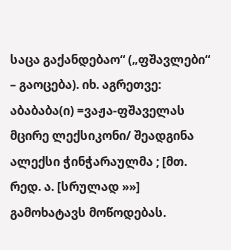საცა გაქანდებაო“ („ფშავლები“ – გაოცება). იხ. აგრეთვე: აბაბაბა(ი) =ვაჟა-ფშაველას მცირე ლექსიკონი/ შეადგინა ალექსი ჭინჭარაულმა ; [მთ. რედ. ა. [სრულად »»]
გამოხატავს მოწოდებას.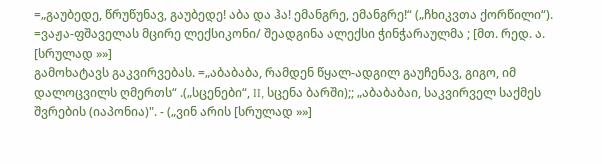=„გაუბედე, წრუწუნავ, გაუბედე! აბა და ჰა! ემანგრე, ემანგრე!“ („ჩხიკვთა ქორწილი“). =ვაჟა-ფშაველას მცირე ლექსიკონი/ შეადგინა ალექსი ჭინჭარაულმა ; [მთ. რედ. ა. [სრულად »»]
გამოხატავს გაკვირვებას. =„აბაბაბა, რამდენ წყალ-ადგილ გაუჩენავ, გიგო, იმ დალოცვილს ღმერთს“ .(„სცენები“, II, სცენა ბარში);; „აბაბაბაი, საკვირველ საქმეს შვრების (იაპონია)". - („ვინ არის [სრულად »»]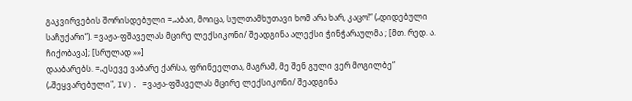გაკვირვების შორისდებული =„აბაი, მოიცა, სულთამხუთავი ხომ არა ხარ, კაცო!“ („დიდებული საჩუქარი“). =ვაჟა-ფშაველას მცირე ლექსიკონი/ შეადგინა ალექსი ჭინჭარაულმა ; [მთ. რედ. ა. ჩიქობავა]; [სრულად »»]
დააბარებს. =„ესევე ვაბარე ქარსა, ფრინეელთა, მაგრამ, მე შენ გული ვერ მოგილბე“ („შეყვარებული", IV). =ვაჟა-ფშაველას მცირე ლექსიკონი/ შეადგინა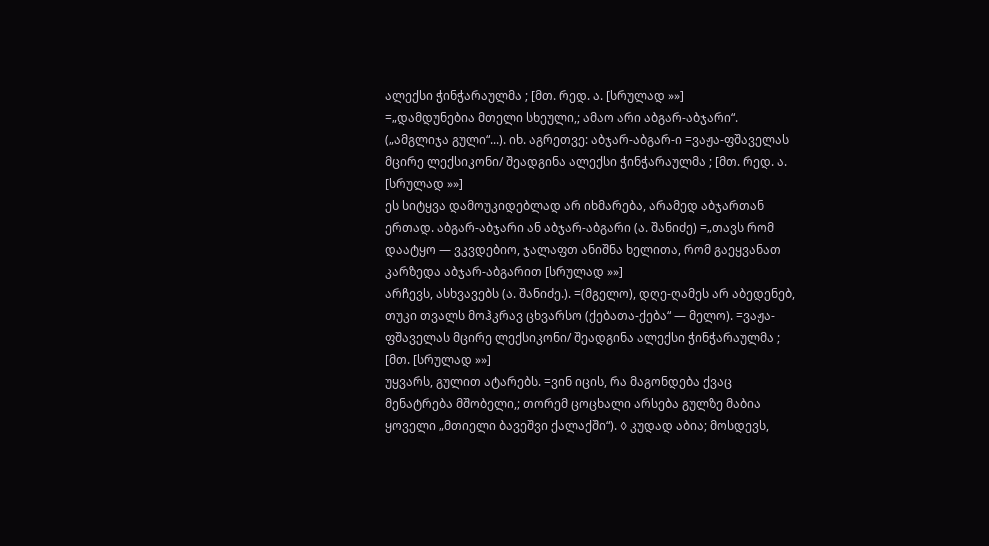ალექსი ჭინჭარაულმა ; [მთ. რედ. ა. [სრულად »»]
=„დამდუნებია მთელი სხეული,; ამაო არი აბგარ-აბჯარი“. („ამგლიჯა გული“...). იხ. აგრეთვე: აბჯარ-აბგარ-ი =ვაჟა-ფშაველას მცირე ლექსიკონი/ შეადგინა ალექსი ჭინჭარაულმა ; [მთ. რედ. ა. [სრულად »»]
ეს სიტყვა დამოუკიდებლად არ იხმარება, არამედ აბჯართან ერთად. აბგარ-აბჯარი ან აბჯარ-აბგარი (ა. შანიძე) =„თავს რომ დაატყო — ვკვდებიო, ჯალაფთ ანიშნა ხელითა, რომ გაეყვანათ კარზედა აბჯარ-აბგარით [სრულად »»]
არჩევს, ასხვავებს (ა. შანიძე.). =(მგელო), დღე-ღამეს არ აბედენებ, თუკი თვალს მოჰკრავ ცხვარსო (ქებათა-ქება“ — მელო). =ვაჟა-ფშაველას მცირე ლექსიკონი/ შეადგინა ალექსი ჭინჭარაულმა ; [მთ. [სრულად »»]
უყვარს, გულით ატარებს. =ვინ იცის, რა მაგონდება ქვაც მენატრება მშობელი,; თორემ ცოცხალი არსება გულზე მაბია ყოველი „მთიელი ბავეშვი ქალაქში“). ◊ კუდად აბია; მოსდევს,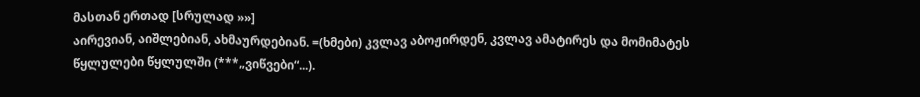მასთან ერთად [სრულად »»]
აირევიან, აიშლებიან, ახმაურდებიან. =(ხმები) კვლავ აბოჟირდენ, კვლავ ამატირეს და მომიმატეს წყლულები წყლულში (***„ვიწვები“...).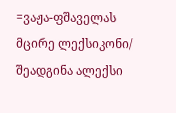=ვაჟა-ფშაველას მცირე ლექსიკონი/ შეადგინა ალექსი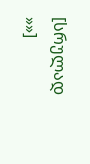[სრულად »»]